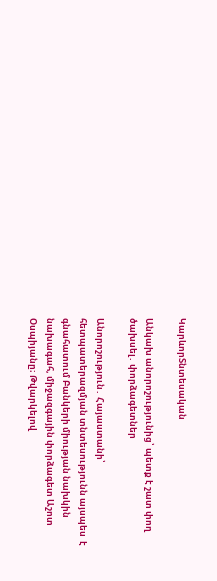ԿարևորՏնտեսական

Անկախ անորոշությունից՝ պետք է շատ փող ծախսել․ փորձագետներ

Անորոշություն․ Հայաստանի՝ հետպատերազմյան տնտեսությունն այսպես  է գնահատում Բանկերի միության նախկին նախագահ, միջազգային փորձագետ Աշոտ Օսպիյանը։ Թվարկելով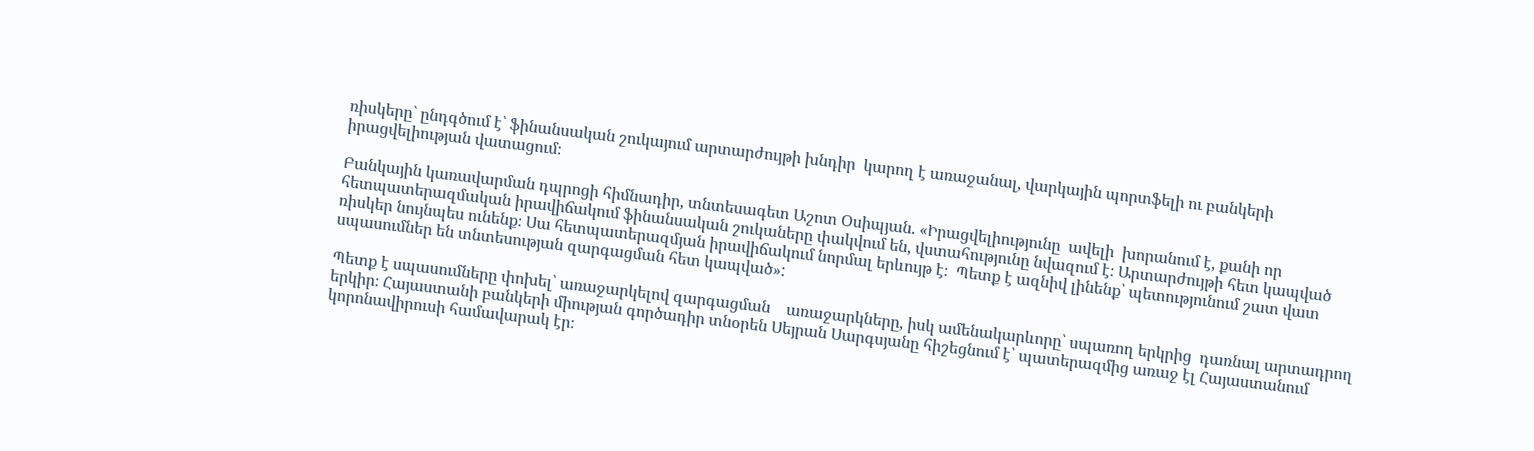ռիսկերը` ընդգծում է՝ ֆինանսական շուկայում արտարժույթի խնդիր  կարող է առաջանալ, վարկային պորտֆելի ու բանկերի  իրացվելիության վատացում։

Բանկային կառավարման դպրոցի հիմնադիր, տնտեսագետ Աշոտ Օսիպյան. «Իրացվելիությունը  ավելի  խորանում է, քանի որ հետպատերազմական իրավիճակում ֆինանսական շուկաները փակվում են, վստահությունը նվազում է։ Արտարժույթի հետ կապված ռիսկեր նույնպես ունենք։ Սա հետպատերազմյան իրավիճակում նորմալ երևույթ է։  Պետք է ազնիվ լինենք՝ պետությունում շատ վատ սպասումներ են տնտեսության զարգացման հետ կապված»:

Պետք է սպասումները փոխել՝ առաջարկելով զարգացման    առաջարկները, իսկ ամենակարևորը՝ սպառող երկրից  դառնալ արտադրող երկիր։ Հայաստանի բանկերի միության գործադիր տնօրեն Սեյրան Սարգսյանը հիշեցնում է՝ պատերազմից առաջ էլ Հայաստանում կորոնավիրուսի համավարակ էր։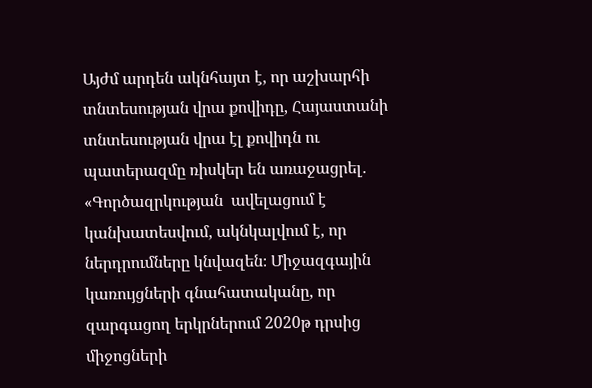Այժմ արդեն ակնհայտ է, որ աշխարհի տնտեսության վրա քովիդը, Հայաստանի տնտեսության վրա էլ քովիդն ու պատերազմը ռիսկեր են առաջացրել․ «Գործազրկության  ավելացում է կանխատեսվում, ակնկալվում է, որ ներդրումները կնվազեն։ Միջազգային կառույցների գնահատականը, որ զարգացող երկրներում 2020թ դրսից միջոցների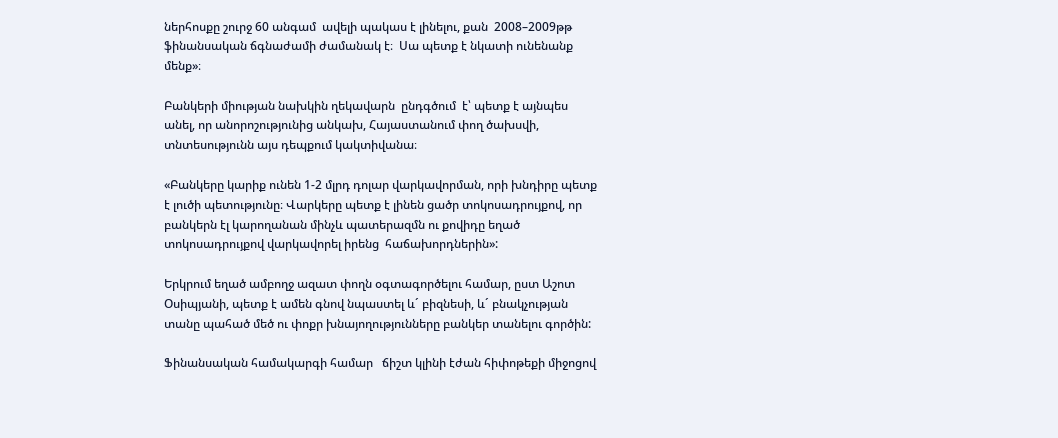ներհոսքը շուրջ 60 անգամ  ավելի պակաս է լինելու, քան  2008–2009թթ ֆինանսական ճգնաժամի ժամանակ է։  Սա պետք է նկատի ունենանք մենք»։

Բանկերի միության նախկին ղեկավարն  ընդգծում  է՝ պետք է այնպես անել, որ անորոշությունից անկախ, Հայաստանում փող ծախսվի,  տնտեսությունն այս դեպքում կակտիվանա։

«Բանկերը կարիք ունեն 1-2 մլրդ դոլար վարկավորման, որի խնդիրը պետք է լուծի պետությունը։ Վարկերը պետք է լինեն ցածր տոկոսադրույքով, որ  բանկերն էլ կարողանան մինչև պատերազմն ու քովիդը եղած տոկոսադրույքով վարկավորել իրենց  հաճախորդներին»:

Երկրում եղած ամբողջ ազատ փողն օգտագործելու համար, ըստ Աշոտ Օսիպյանի, պետք է ամեն գնով նպաստել և´ բիզնեսի, և´ բնակչության տանը պահած մեծ ու փոքր խնայողությունները բանկեր տանելու գործին:

Ֆինանսական համակարգի համար   ճիշտ կլինի էժան հիփոթեքի միջոցով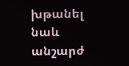խթանել նաև անշարժ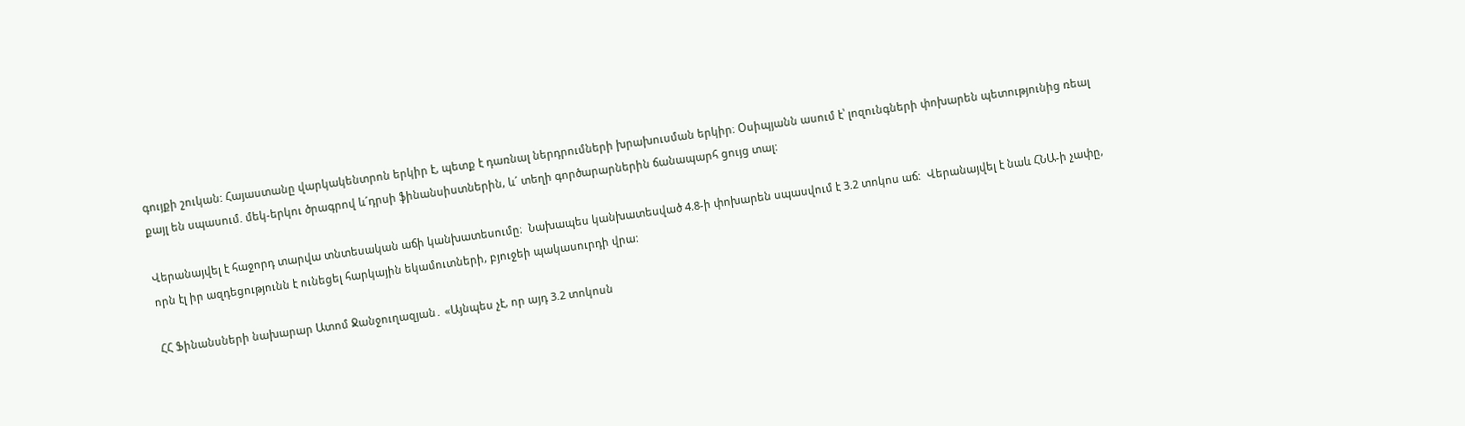գույքի շուկան: Հայաստանը վարկակենտրոն երկիր է, պետք է դառնալ ներդրումների խրախուսման երկիր։ Օսիպյանն ասում է՝ լոզունգների փոխարեն պետությունից ռեալ քայլ են սպասում. մեկ-երկու ծրագրով և´դրսի ֆինանսիստներին, և´ տեղի գործարարներին ճանապարհ ցույց տալ:

Վերանայվել է հաջորդ տարվա տնտեսական աճի կանխատեսումը։  Նախապես կանխատեսված 4.8-ի փոխարեն սպասվում է 3.2 տոկոս աճ:  Վերանայվել է նաև ՀՆԱ-ի չափը, որն էլ իր ազդեցությունն է ունեցել հարկային եկամուտների, բյուջեի պակասուրդի վրա:

ՀՀ Ֆինանսների նախարար Ատոմ Ջանջուղազյան․ «Այնպես չէ, որ այդ 3.2 տոկոսն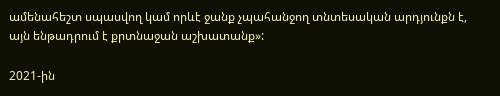ամենահեշտ սպասվող կամ որևէ ջանք չպահանջող տնտեսական արդյունքն է, այն ենթադրում է քրտնաջան աշխատանք»:

2021-ին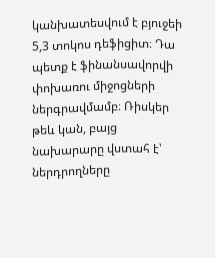կանխատեսվում է բյուջեի 5,3 տոկոս դեֆիցիտ։ Դա պետք է ֆինանսավորվի փոխառու միջոցների ներգրավմամբ։ Ռիսկեր թեև կան, բայց նախարարը վստահ է՝ ներդրողները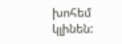խոհեմ կլինեն: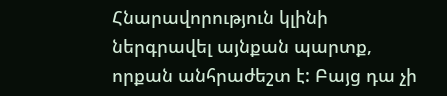Հնարավորություն կլինի ներգրավել այնքան պարտք, որքան անհրաժեշտ է: Բայց դա չի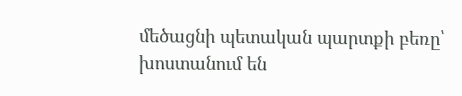մեծացնի պետական պարտքի բեռը՝ խոստանում են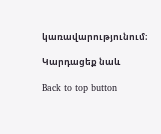կառավարությունում։

Կարդացեք նաև

Back to top button